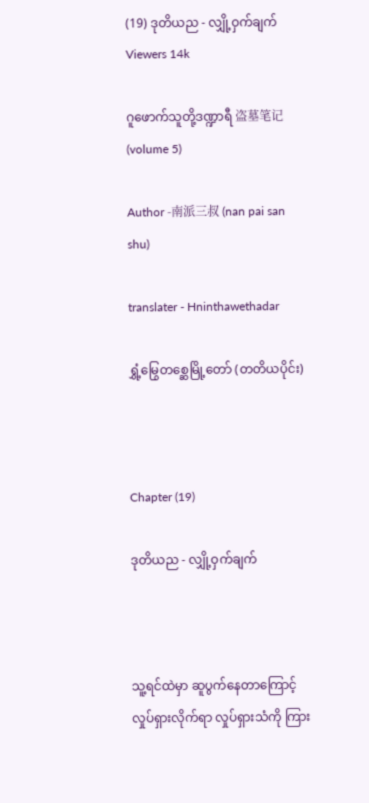(19) ဒုတိယည - လျှို့ဝှက်ချက်
Viewers 14k

ဂူဖောက်သူတို့ဒဏ္ဍာရီ 盗墓笔记 (volume 5)

Author -南派三叔 (nan pai san shu)

translater - Hninthawethadar

ရွှံ့မြွေတစ္ဆေမြို့တော် (တတိယပိုင်း)



Chapter (19)

ဒုတိယည - လျှို့ဝှက်ချက်



သူ့ရင်ထဲမှာ ဆူပွက်နေတာကြောင့် လှုပ်ရှားလိုက်ရာ လှုပ်ရှားသံကို ကြား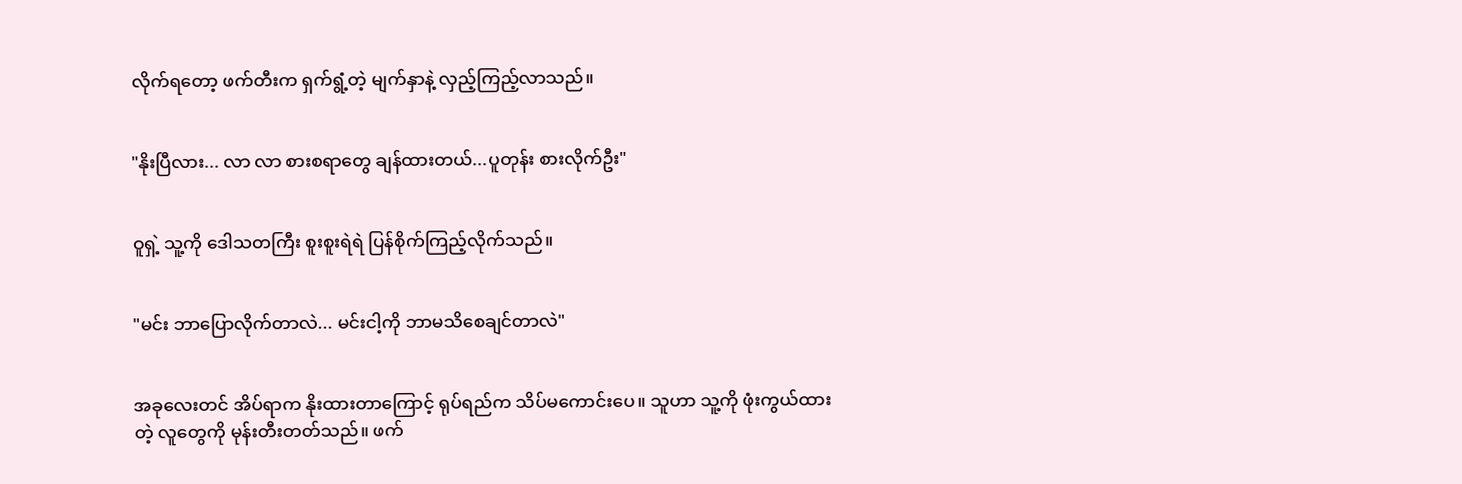လိုက်ရတော့ ဖက်တီးက ရှက်ရွံ့တဲ့ မျက်နှာနဲ့ လှည့်ကြည့်လာသည်။


"နိုးပြီလား... လာ လာ စားစရာတွေ ချန်ထားတယ်...ပူတုန်း စားလိုက်ဦး"


ဝူရှဲ့ သူ့ကို ဒေါသတကြီး စူးစူးရဲရဲ ပြန်စိုက်ကြည့်လိုက်သည်။


"မင်း ဘာပြောလိုက်တာလဲ... မင်းငါ့ကို ဘာမသိစေချင်တာလဲ"


အခုလေးတင် အိပ်ရာက နိုးထားတာကြောင့် ရုပ်ရည်က သိပ်မကောင်းပေ။ သူဟာ သူ့ကို ဖုံးကွယ်ထားတဲ့ လူတွေကို မုန်းတီးတတ်သည်။ ဖက်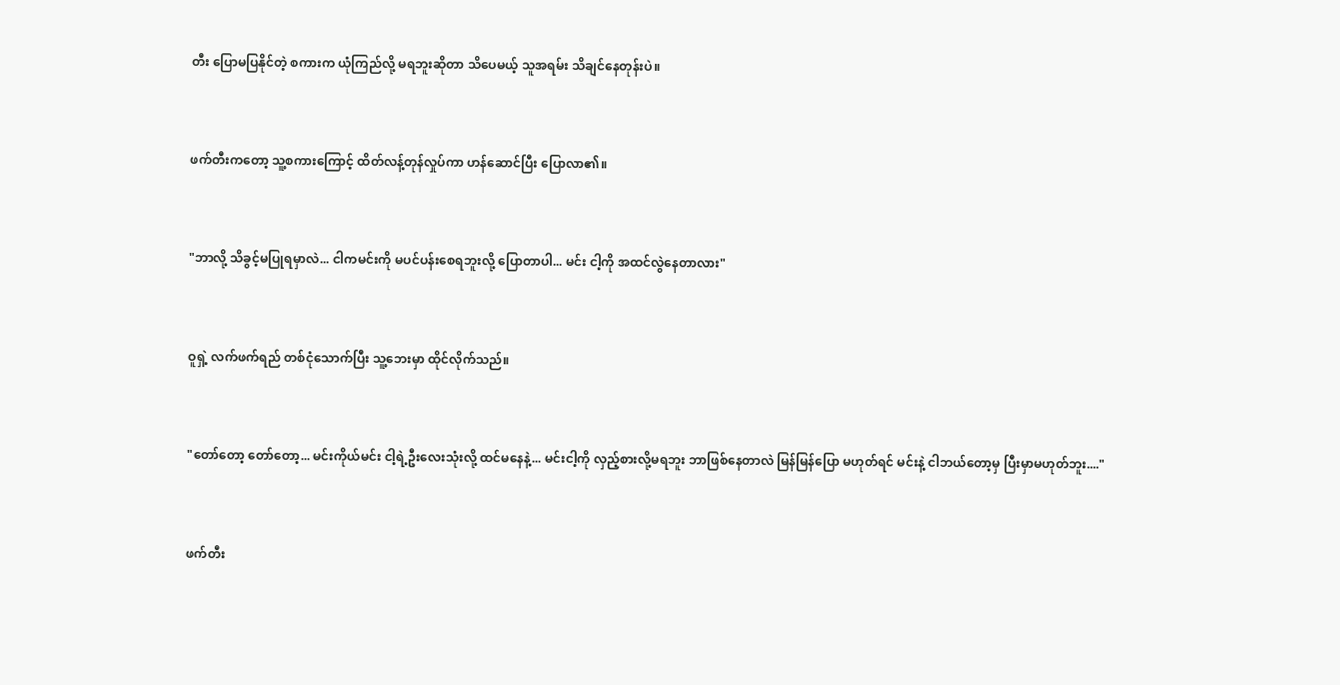တီး ပြောမပြနိုင်တဲ့ စကားက ယုံကြည်လို့ မရဘူးဆိုတာ သိပေမယ့် သူအရမ်း သိချင်နေတုန်းပဲ။


ဖက်တီးကတော့ သူ့စကားကြောင့် ထိတ်လန့်တုန်လှုပ်ကာ ဟန်ဆောင်ပြီး ပြောလာ၏။


"ဘာလို့ သိခွင့်မပြုရမှာလဲ... ငါကမင်းကို မပင်ပန်းစေရဘူးလို့ ပြောတာပါ... မင်း ငါ့ကို အထင်လွဲနေတာလား"


ဝူရှဲ့ လက်ဖက်ရည် တစ်ငုံသောက်ပြီး သူ့ဘေးမှာ ထိုင်လိုက်သည်။


"တော်တော့ တော်တော့... မင်းကိုယ်မင်း ငါ့ရဲ့ဦးလေးသုံးလို့ ထင်မနေနဲ့... မင်းငါ့ကို လှည့်စားလို့မရဘူး ဘာဖြစ်နေတာလဲ မြန်မြန်ပြော မဟုတ်ရင် မင်းနဲ့ ငါဘယ်တော့မှ ပြီးမှာမဟုတ်ဘူး...."


ဖက်တီး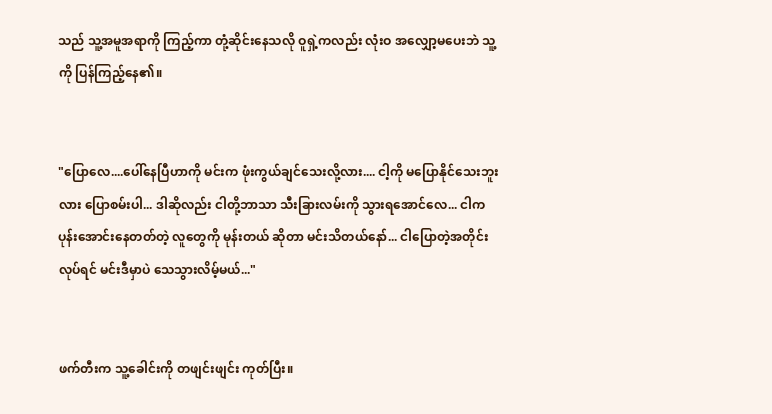သည် သူ့အမူအရာကို ကြည့်ကာ တုံ့ဆိုင်းနေသလို ဝူရှဲ့ကလည်း လုံးဝ အလျှော့မပေးဘဲ သူ့ကို ပြန်ကြည့်နေ၏။


"ပြောလေ....ပေါ်နေပြီဟာကို မင်းက ဖုံးကွယ်ချင်သေးလို့လား.... ငါ့ကို မပြောနိုင်သေးဘူးလား ပြောစမ်းပါ... ဒါဆိုလည်း ငါတို့ဘာသာ သီးခြားလမ်းကို သွားရအောင်လေ... ငါက ပုန်းအောင်းနေတတ်တဲ့ လူတွေကို မုန်းတယ် ဆိုတာ မင်းသိတယ်နော်... ငါပြောတဲ့အတိုင်း လုပ်ရင် မင်းဒီမှာပဲ သေသွားလိမ့်မယ်..."


ဖက်တီးက သူ့ခေါင်းကို တဖျင်းဖျင်း ကုတ်ပြီး။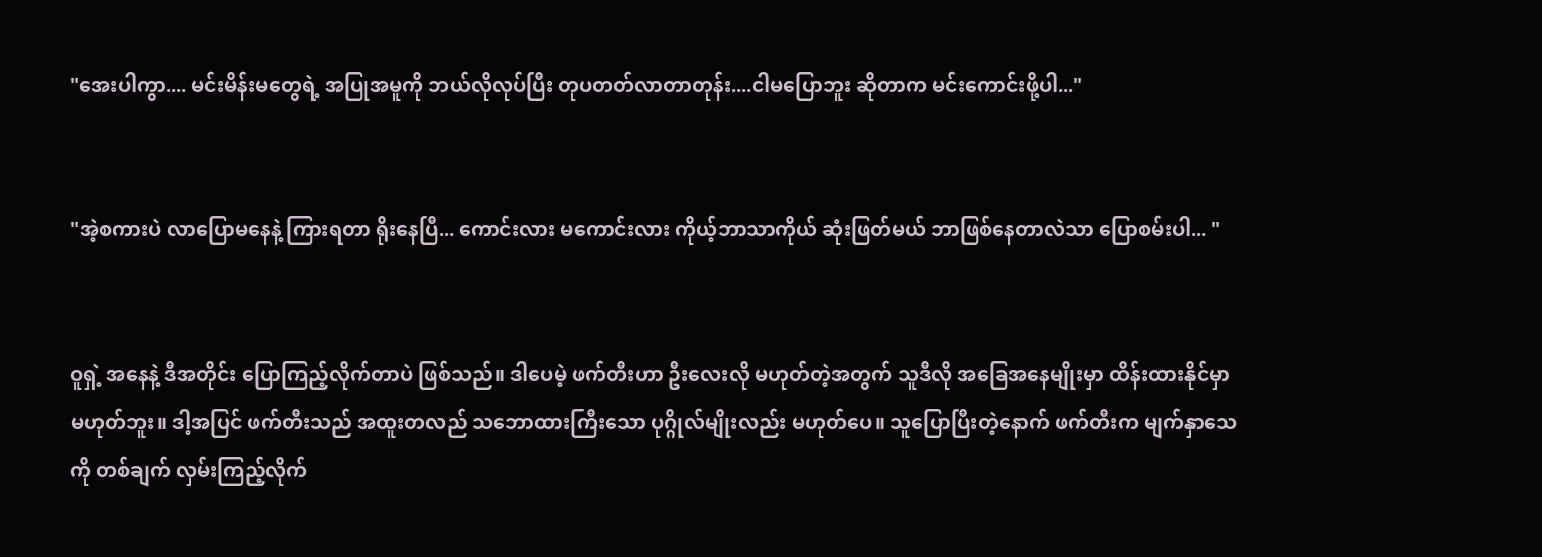"အေးပါကွာ.... မင်းမိန်းမတွေရဲ့ အပြုအမူကို ဘယ်လိုလုပ်ပြီး တုပတတ်လာတာတုန်း....ငါမပြောဘူး ဆိုတာက မင်းကောင်းဖို့ပါ..."


"အဲ့စကားပဲ လာပြောမနေနဲ့ ကြားရတာ ရိုးနေပြီ... ကောင်းလား မကောင်းလား ကိုယ့်ဘာသာကိုယ် ဆုံးဖြတ်မယ် ဘာဖြစ်နေတာလဲသာ ပြောစမ်းပါ... "


ဝူရှဲ့ အနေနဲ့ ဒီအတိုင်း ပြောကြည့်လိုက်တာပဲ ဖြစ်သည်။ ဒါပေမဲ့ ဖက်တီးဟာ ဦးလေးလို မဟုတ်တဲ့အတွက် သူဒီလို အခြေအနေမျိုးမှာ ထိန်းထားနိုင်မှာ မဟုတ်ဘူး။ ဒါ့အပြင် ဖက်တီးသည် အထူးတလည် သဘောထားကြီးသော ပုဂ္ဂိုလ်မျိုးလည်း မဟုတ်ပေ။ သူပြောပြီးတဲ့နောက် ဖက်တီးက မျက်နှာသေကို တစ်ချက် လှမ်းကြည့်လိုက်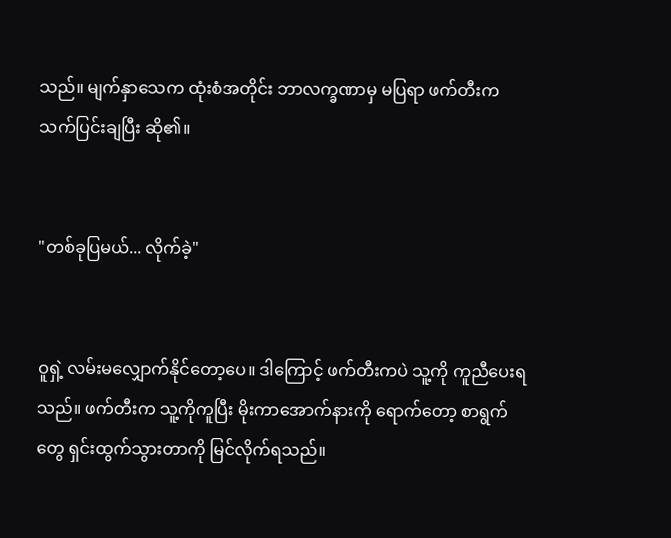သည်။ မျက်နှာသေက ထုံးစံအတိုင်း ဘာလက္ခဏာမှ မပြရာ ဖက်တီးက သက်ပြင်းချပြီး ဆို၏။


"တစ်ခုပြမယ်... လိုက်ခဲ့"


ဝူရှဲ့ လမ်းမလျှောက်နိုင်တော့ပေ။ ဒါကြောင့် ဖက်တီးကပဲ သူ့ကို ကူညီပေးရသည်။ ဖက်တီးက သူ့ကိုကူပြီး မိုးကာအောက်နားကို ရောက်တော့ စာရွက်တွေ ရှင်းထွက်သွားတာကို မြင်လိုက်ရသည်။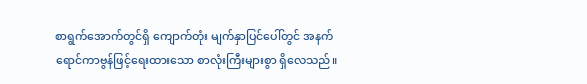စာရွက်အောက်တွင်ရှိ ကျောက်တုံး မျက်နှာပြင်ပေါ်တွင် အနက်ရောင်ကာဗွန်ဖြင့်ရေးထားသော စာလုံးကြီးများစွာ ရှိလေသည်။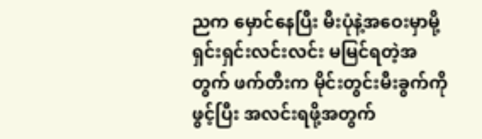ညက မှောင်နေပြီး မီးပုံနဲ့အဝေးမှာမို့ ရှင်းရှင်းလင်းလင်း မမြင်ရတဲ့အတွက် ဖက်တီးက မိုင်းတွင်းမီးခွက်ကိုဖွင့်ပြီး အလင်းရဖို့အတွက်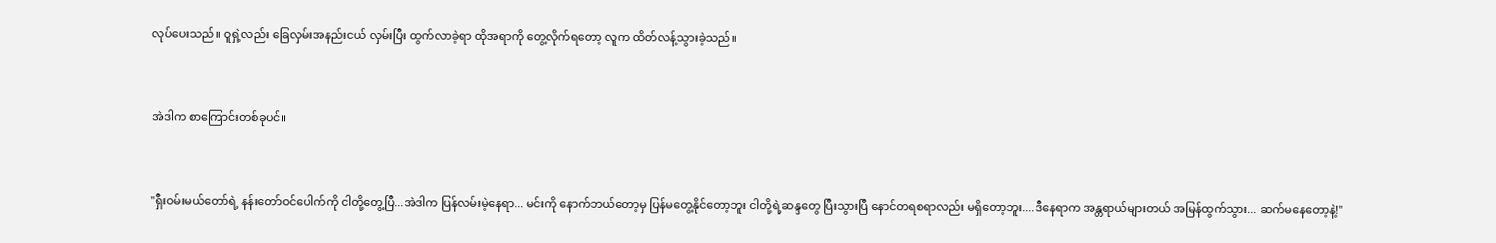လုပ်ပေးသည်။ ဝူရှဲ့လည်း ခြေလှမ်းအနည်းငယ် လှမ်းပြီး ထွက်လာခဲ့ရာ ထိုအရာကို တွေ့လိုက်ရတော့ လူက ထိတ်လန့်သွားခဲ့သည်။


အဲဒါက စာကြောင်းတစ်ခုပင်။


"ရှီးဝမ်းမယ်တော်ရဲ့ နန်းတော်ဝင်ပေါက်ကို ငါတို့တွေ့ပြီ...အဲဒါက ပြန်လမ်းမဲ့နေရာ... မင်းကို နောက်ဘယ်တော့မှ ပြန်မတွေ့နိုင်တော့ဘူး ငါတို့ရဲ့ဆန္ဒတွေ ပြီးသွားပြီ နောင်တရစရာလည်း မရှိတော့ဘူး....ဒီနေရာက အန္တရာယ်များတယ် အမြန်ထွက်သွား... ဆက်မနေတော့နဲ့!"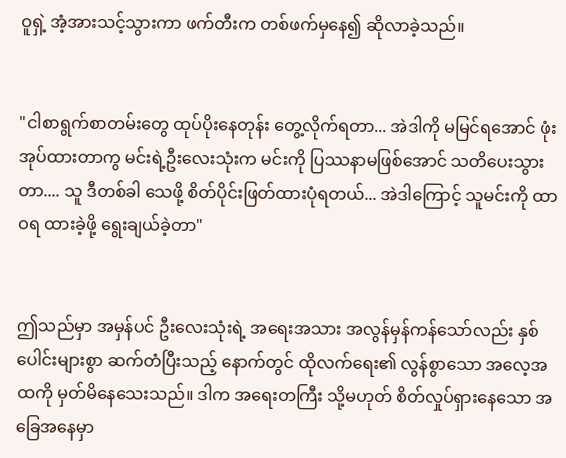ဝူရှဲ့ အံ့အားသင့်သွားကာ ဖက်တီးက တစ်ဖက်မှနေ၍ ဆိုလာခဲ့သည်။


"ငါစာရွက်စာတမ်းတွေ ထုပ်ပိုးနေတုန်း တွေ့လိုက်ရတာ... အဲဒါကို မမြင်ရအောင် ဖုံးအုပ်ထားတာကွ မင်းရဲ့ဦးလေးသုံးက မင်းကို ပြဿနာမဖြစ်အောင် သတိပေးသွားတာ.... သူ ဒီတစ်ခါ သေဖို့ စိတ်ပိုင်းဖြတ်ထားပုံရတယ်... အဲဒါကြောင့် သူမင်းကို ထာဝရ ထားခဲ့ဖို့ ရွေးချယ်ခဲ့တာ"


ဤသည်မှာ အမှန်ပင် ဦးလေးသုံးရဲ့ အရေးအသား အလွန်မှန်ကန်သော်လည်း နှစ်ပေါင်းများစွာ ဆက်တံပြီးသည့် နောက်တွင် ထိုလက်ရေး၏ လွန်စွာသော အလေ့အထကို မှတ်မိနေသေးသည်။ ဒါက အရေးတကြီး သို့မဟုတ် စိတ်လှုပ်ရှားနေသော အခြေအနေမှာ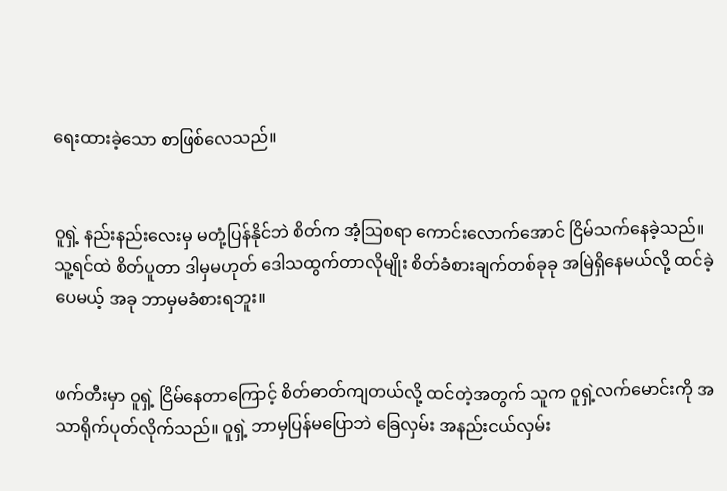ရေးထားခဲ့သော စာဖြစ်လေသည်။


ဝူရှဲ့ နည်းနည်းလေးမှ မတုံ့ပြန်နိုင်ဘဲ စိတ်က အံ့သြစရာ ကောင်းလောက်အောင် ငြိမ်သက်နေခဲ့သည်။ သူ့ရင်ထဲ စိတ်ပူတာ ဒါမှမဟုတ် ဒေါသထွက်တာလိုမျိုး စိတ်ခံစားချက်တစ်ခုခု အမြဲရှိနေမယ်လို့ ထင်ခဲ့ပေမယ့် အခု ဘာမှမခံစားရဘူး။


ဖက်တီးမှာ ဝူရှဲ့ ငြိမ်နေတာကြောင့် စိတ်ဓာတ်ကျတယ်လို့ ထင်တဲ့အတွက် သူက ဝူရှဲ့လက်မောင်းကို အသာရိုက်ပုတ်လိုက်သည်။ ဝူရှဲ့ ဘာမှပြန်မပြောဘဲ ခြေလှမ်း အနည်းငယ်လှမ်း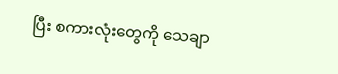ပြီး စကားလုံးတွေကို သေချာ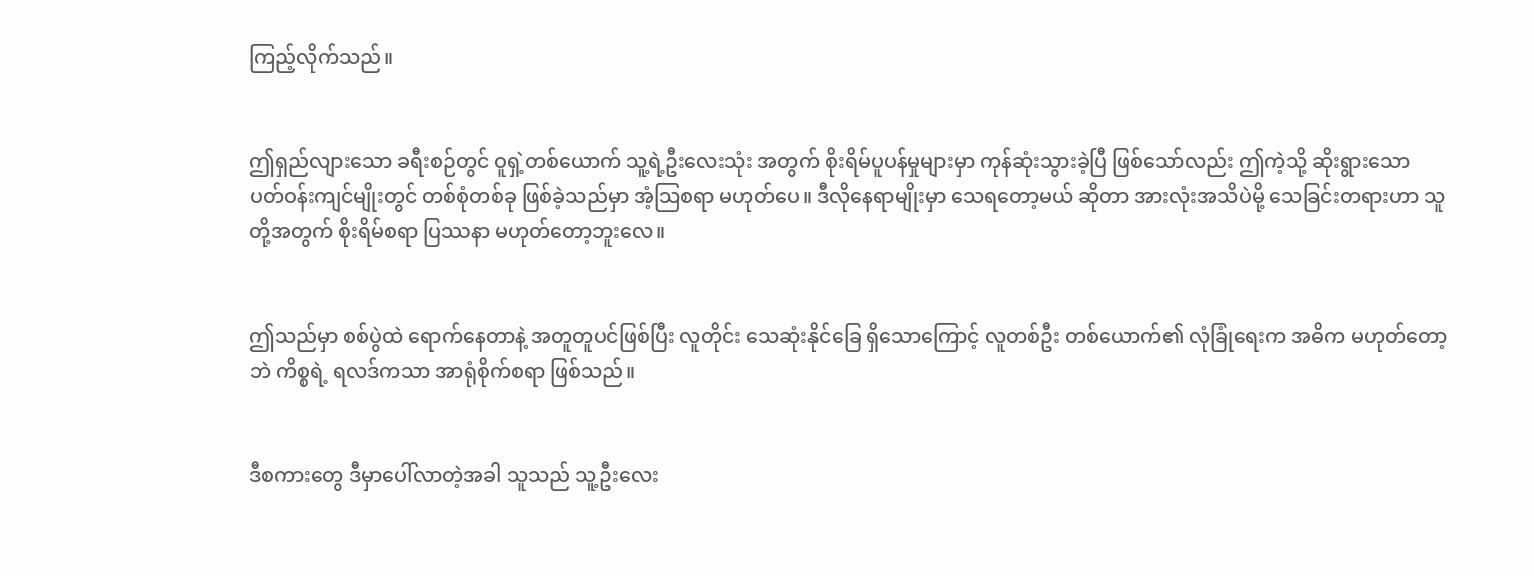ကြည့်လိုက်သည်။


ဤရှည်လျားသော ခရီးစဉ်တွင် ဝူရှဲ့တစ်ယောက် သူ့ရဲ့ဦးလေးသုံး အတွက် စိုးရိမ်ပူပန်မှုများမှာ ကုန်ဆုံးသွားခဲ့ပြီ ဖြစ်သော်လည်း ဤကဲ့သို့ ဆိုးရွားသော ပတ်ဝန်းကျင်မျိုးတွင် တစ်စုံတစ်ခု ဖြစ်ခဲ့သည်မှာ အံ့သြစရာ မဟုတ်ပေ။ ဒီလိုနေရာမျိုးမှာ သေရတော့မယ် ဆိုတာ အားလုံးအသိပဲမို့ သေခြင်းတရားဟာ သူတို့အတွက် စိုးရိမ်စရာ ပြဿနာ မဟုတ်တော့ဘူးလေ။


ဤသည်မှာ စစ်ပွဲထဲ ရောက်နေတာနဲ့ အတူတူပင်ဖြစ်ပြီး လူတိုင်း သေဆုံးနိုင်ခြေ ရှိသောကြောင့် လူတစ်ဦး တစ်ယောက်၏ လုံခြုံရေးက အဓိက မဟုတ်တော့ဘဲ ကိစ္စရဲ့ ရလဒ်ကသာ အာရုံစိုက်စရာ ဖြစ်သည်။


ဒီစကားတွေ ဒီမှာပေါ်လာတဲ့အခါ သူသည် သူ့ဦးလေး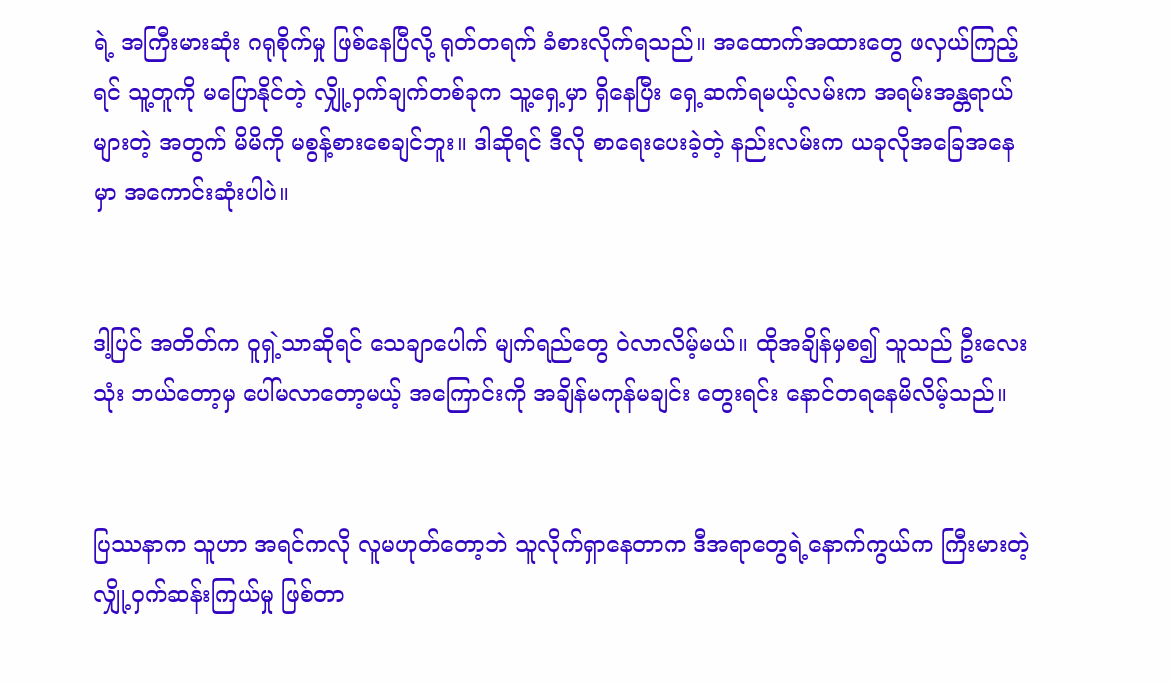ရဲ့ အကြီးမားဆုံး ဂရုစိုက်မှု ဖြစ်နေပြီလို့ ရုတ်တရက် ခံစားလိုက်ရသည်။ အထောက်အထားတွေ ဖလှယ်ကြည့်ရင် သူ့တူကို မပြောနိုင်တဲ့ လျှို့ဝှက်ချက်တစ်ခုက သူ့ရှေ့မှာ ရှိနေပြီး ရှေ့ဆက်ရမယ့်လမ်းက အရမ်းအန္တရာယ်များတဲ့ အတွက် မိမိကို မစွန့်စားစေချင်ဘူး။ ဒါဆိုရင် ဒီလို စာရေးပေးခဲ့တဲ့ နည်းလမ်းက ယခုလိုအခြေအနေမှာ အကောင်းဆုံးပါပဲ။


ဒါ့ပြင် အတိတ်က ဝူရှဲ့သာဆိုရင် သေချာပေါက် မျက်ရည်တွေ ဝဲလာလိမ့်မယ်။ ထိုအချိန်မှစ၍ သူသည် ဦးလေးသုံး ဘယ်တော့မှ ပေါ်မလာတော့မယ့် အကြောင်းကို အချိန်မကုန်မချင်း တွေးရင်း နောင်တရနေမိလိမ့်သည်။


ပြဿနာက သူဟာ အရင်ကလို လူမဟုတ်တော့ဘဲ သူလိုက်ရှာနေတာက ဒီအရာတွေရဲ့နောက်ကွယ်က ကြီးမားတဲ့ လျှို့ဝှက်ဆန်းကြယ်မှု ဖြစ်တာ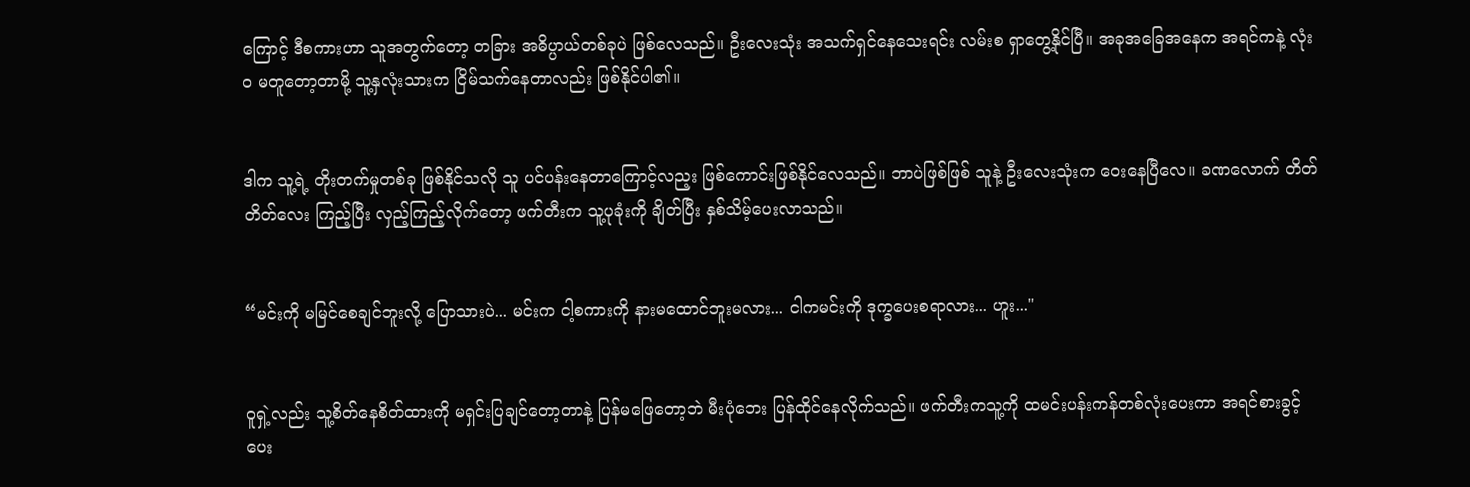ကြောင့် ဒီစကားဟာ သူအတွက်တော့ တခြား အဓိပ္ပာယ်တစ်ခုပဲ ဖြစ်လေသည်။ ဦးလေးသုံး အသက်ရှင်နေသေးရင်း လမ်းစ ရှာတွေ့နိုင်ပြီ။ အခုအခြေအနေက အရင်ကနဲ့ လုံးဝ မတူတော့တာမို့ သူ့နှလုံးသားက ငြိမ်သက်နေတာလည်း ဖြစ်နိုင်ပါ၏။


ဒါက သူ့ရဲ့ တိုးတက်မှုတစ်ခု ဖြစ်နိုင်သလို သူ ပင်ပန်းနေတာကြောင့်လည့း ဖြစ်ကောင်းဖြစ်နိုင်လေသည်။ ဘာပဲဖြစ်ဖြစ် သူနဲ့ ဦးလေးသုံးက ဝေးနေပြီလေ။ ခဏလောက် တိတ်တိတ်လေး ကြည့်ပြီး လှည့်ကြည့်လိုက်တော့ ဖက်တီးက သူ့ပုခုံးကို ချိတ်ပြီး နှစ်သိမ့်ပေးလာသည်။


“မင်းကို မမြင်စေချင်ဘူးလို့ ပြောသားပဲ... မင်းက ငါ့စကားကို နားမထောင်ဘူးမလား... ငါကမင်းကို ဒုက္ခပေးစရာလား... ဟူး..."


ဝူရှဲ့လည်း သူ့စိတ်နေစိတ်ထားကို မရှင်းပြချင်တော့တာနဲ့ ပြန်မဖြေတော့ဘဲ မီးပုံဘေး ပြန်ထိုင်နေလိုက်သည်။ ဖက်တီးကသူ့ကို ထမင်းပန်းကန်တစ်လုံးပေးကာ အရင်စားခွင့် ပေး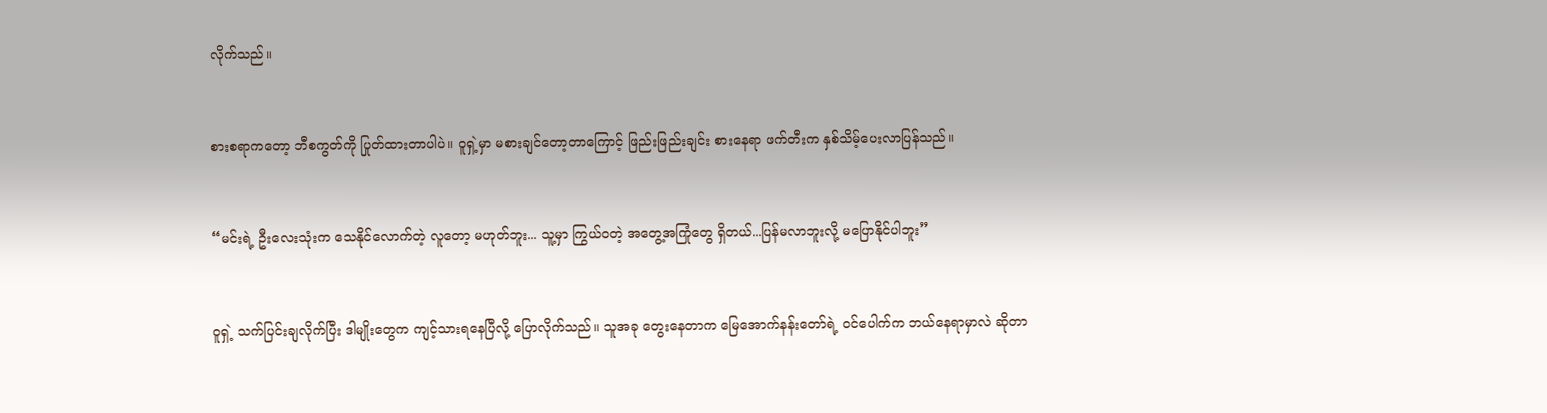လိုက်သည်။


စားစရာကတော့ ဘီစကွတ်ကို ပြုတ်ထားတာပါပဲ။ ဝူရှဲ့မှာ မစားချင်တော့တာကြောင့် ဖြည်းဖြည်းချင်း စားနေရာ ဖက်တီးက နှစ်သိမ့်ပေးလာပြန်သည်။


“မင်းရဲ့ ဦးလေးသုံးက သေနိုင်လောက်တဲ့ လူတော့ မဟုတ်ဘူး... သူ့မှာ ကြွယ်ဝတဲ့ အတွေ့အကြုံတွေ ရှိတယ်...ပြန်မလာဘူးလို့ မပြောနိုင်ပါဘူး”


ဝူရှဲ့ သက်ပြင်းချလိုက်ပြီး ဒါမျိုးတွေက ကျင့်သားရနေပြီလို့ ပြောလိုက်သည်။ သူအခု တွေးနေတာက မြေအောက်နန်းတော်ရဲ့ ဝင်ပေါက်က ဘယ်နေရာမှာလဲ ဆိုတာ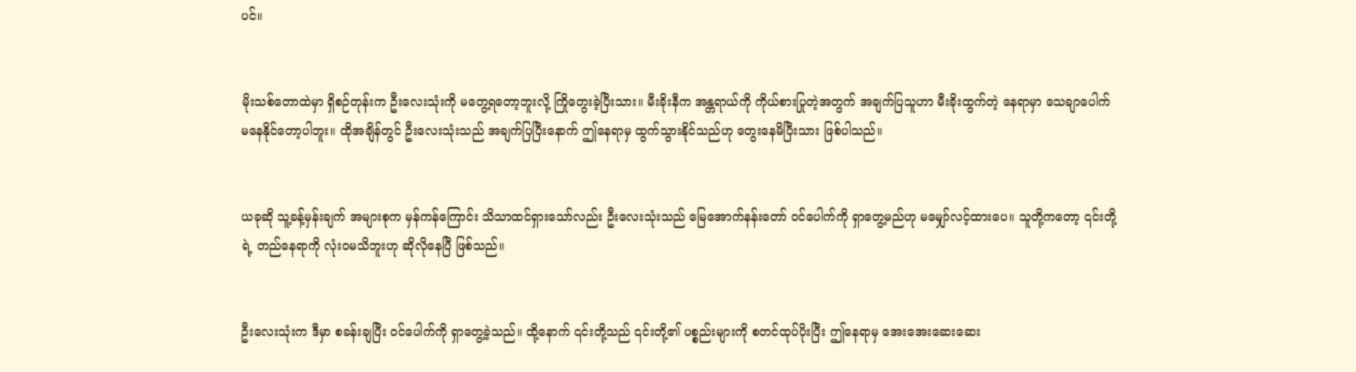ပင်။


မိုးသစ်တောထဲမှာ ရှိစဉ်တုန်းက ဦးလေးသုံးကို မတွေ့ရတော့ဘူးလို့ ကြိုတွေးခဲ့ပြီးသား။ မီးခိုးနီက အန္တရာယ်ကို ကိုယ်စားပြုတဲ့အတွက် အချက်ပြသူဟာ မီးခိုးထွက်တဲ့ နေရာမှာ သေချာပေါက် မနေနိုင်တော့ပါဘူး။ ထိုအချိန်တွင် ဦးလေးသုံးသည် အချက်ပြပြီးနောက် ဤနေရာမှ ထွက်သွားနိုင်သည်ဟု တွေးနေမိပြီးသား ဖြစ်ပါသည်။


ယခုဆို သူ့ခန့်မှန်းချက် အများစုက မှန်ကန်ကြောင်း သိသာထင်ရှားသော်လည်း ဦးလေးသုံးသည် မြေအောက်နန်းတော် ဝင်ပေါက်ကို ရှာတွေ့မည်ဟု မမျှော်လင့်ထားပေ။ သူတို့ကတော့ ၎င်းတို့ရဲ့ တည်နေရာကို လုံးဝမသိဘူးဟု ဆိုလိုနေပြီ ဖြစ်သည်။


ဦးလေးသုံးက ဒီမှာ စခန်းချပြီး ဝင်ပေါက်ကို ရှာတွေ့ခဲ့သည်။ ထို့နောက် ၎င်းတို့သည် ၎င်းတို့၏ ပစ္စည်းများကို စတင်ထုပ်ပိုးပြီး ဤနေရာမှ အေးအေးဆေးဆေး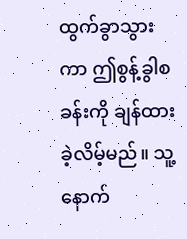ထွက်ခွာသွားကာ ဤစွန့်ခွါစခန်းကို ချန်ထားခဲ့လိမ့်မည်။ သူ့နောက်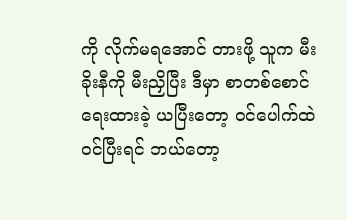ကို လိုက်မရအောင် တားဖို့ သူက မီးခိုးနီကို မီးညှိပြီး ဒီမှာ စာတစ်စောင် ရေးထားခဲ့ ယပြီးတော့ ဝင်ပေါက်ထဲ ဝင်ပြီးရင် ဘယ်တော့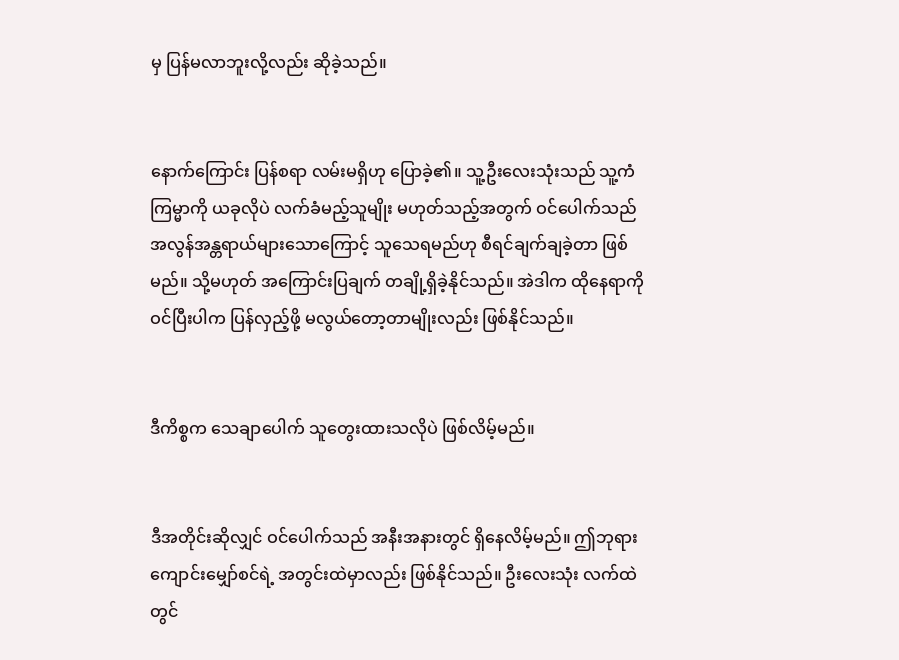မှ ပြန်မလာဘူးလို့လည်း ဆိုခဲ့သည်။


နောက်ကြောင်း ပြန်စရာ လမ်းမရှိဟု ပြောခဲ့၏။ သူ့ဦးလေးသုံးသည် သူ့ကံကြမ္မာကို ယခုလိုပဲ လက်ခံမည့်သူမျိုး မဟုတ်သည့်အတွက် ဝင်ပေါက်သည် အလွန်အန္တရာယ်များသောကြောင့် သူသေရမည်ဟု စီရင်ချက်ချခဲ့တာ ဖြစ်မည်။ သို့မဟုတ် အကြောင်းပြချက် တချို့ရှိခဲ့နိုင်သည်။ အဲဒါက ထိုနေရာကို ဝင်ပြီးပါက ပြန်လှည့်ဖို့ မလွယ်တော့တာမျိုးလည်း ဖြစ်နိုင်သည်။


ဒီကိစ္စက သေချာပေါက် သူတွေးထားသလိုပဲ ဖြစ်လိမ့်မည်။


ဒီအတိုင်းဆိုလျှင် ဝင်ပေါက်သည် အနီးအနားတွင် ရှိနေလိမ့်မည်။ ဤဘုရားကျောင်းမျှော်စင်ရဲ့ အတွင်းထဲမှာလည်း ဖြစ်နိုင်သည်။ ဦးလေးသုံး လက်ထဲတွင်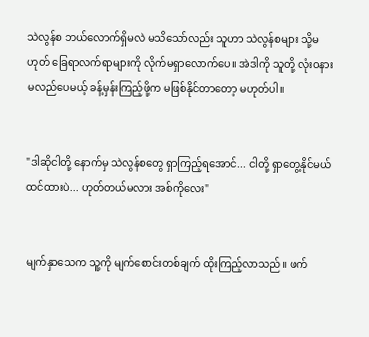သဲလွန်စ ဘယ်လောက်ရှိမလဲ မသိသော်လည်း သူဟာ သဲလွန်စများ သို့မဟုတ် ခြေရာလက်ရာများကို လိုက်မရှာလောက်ပေ။ အဲဒါကို သူတို့ လုံးဝနားမလည်ပေမယ့် ခန့်မှန်းကြည့်ဖို့က မဖြစ်နိုင်တာတော့ မဟုတ်ပါ။


"ဒါဆိုငါတို့ နောက်မှ သဲလွန်စတွေ ရှာကြည့်ရအောင်... ငါတို့ ရှာတွေ့နိုင်မယ် ထင်ထားပဲ... ဟုတ်တယ်မလား အစ်ကိုလေး"


မျက်နှာသေက သူ့ကို မျက်စောင်းတစ်ချက် ထိုးကြည့်လာသည်။ ဖက်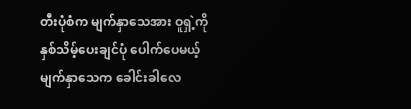တီးပုံစံက မျက်နှာသေအား ဝူရှဲ့ကို နှစ်သိမ့်ပေးချင်ပုံ ပေါက်ပေမယ့် မျက်နှာသေက ခေါင်းခါလေ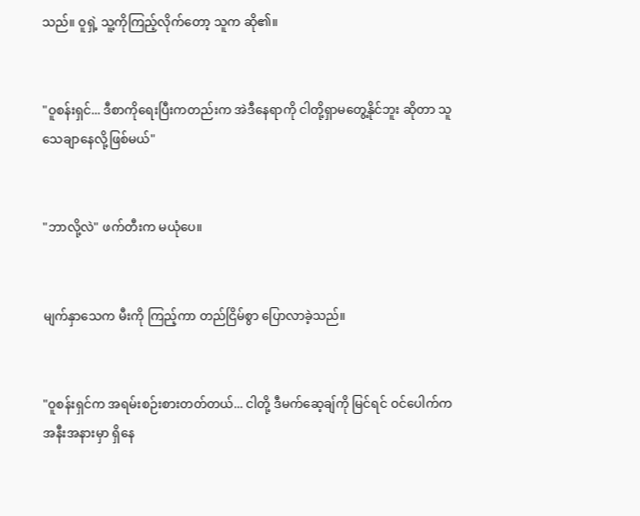သည်။ ဝူရှဲ့ သူ့ကိုကြည့်လိုက်တော့ သူက ဆို၏။


"ဝူစန်းရှင်... ဒီစာကိုရေးပြီးကတည်းက အဲဒီနေရာကို ငါတို့ရှာမတွေ့နိုင်ဘူး ဆိုတာ သူ သေချာနေလို့ဖြစ်မယ်"


"ဘာလို့လဲ" ဖက်တီးက မယုံပေ။


မျက်နှာသေက မီးကို ကြည့်ကာ တည်ငြိမ်စွာ ပြောလာခဲ့သည်။


"ဝူစန်းရှင်က အရမ်းစဉ်းစားတတ်တယ်... ငါတို့ ဒီမက်ဆေ့ချ်ကို မြင်ရင် ဝင်ပေါက်က အနီးအနားမှာ ရှိနေ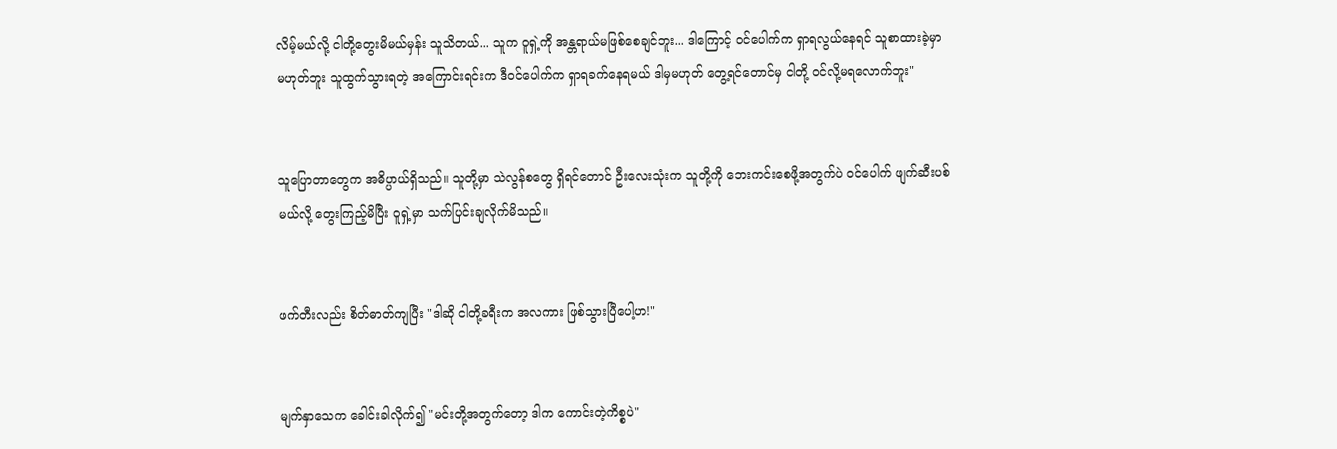လိမ့်မယ်လို့ ငါတို့တွေးမိမယ်မှန်း သူသိတယ်... သူက ဝူရှဲ့ကို အန္တရာယ်မဖြစ်စေချင်ဘူး... ဒါကြောင့် ဝင်ပေါက်က ရှာရလွယ်နေရင် သူစာထားခဲ့မှာ မဟုတ်ဘူး သူထွက်သွားရတဲ့ အကြောင်းရင်းက ဒီဝင်ပေါက်က ရှာရခက်နေရမယ် ဒါမှမဟုတ် တွေ့ရင်တောင်မှ ငါတို့ ဝင်လို့မရလောက်ဘူး"


သူပြောတာတွေက အဓိပ္ပာယ်ရှိသည်။ သူတို့မှာ သဲလွန်စတွေ ရှိရင်တောင် ဦးလေးသုံးက သူတို့ကို ဘေးကင်းစေဖို့အတွက်ပဲ ဝင်ပေါက် ဖျက်ဆီးပစ်မယ်လို့ တွေးကြည့်မိပြီး ဝူရှဲ့မှာ သက်ပြင်းချလိုက်မိသည်။


ဖက်တီးလည်း စိတ်ဓာတ်ကျပြီး "ဒါဆို ငါတို့ခရီးက အလကား ဖြစ်သွားပြီပေါ့ဟ!"


မျက်နှာသေက ခေါင်းခါလိုက်၍ "မင်းတို့အတွက်တော့ ဒါက ကောင်းတဲ့ကိစ္စပဲ"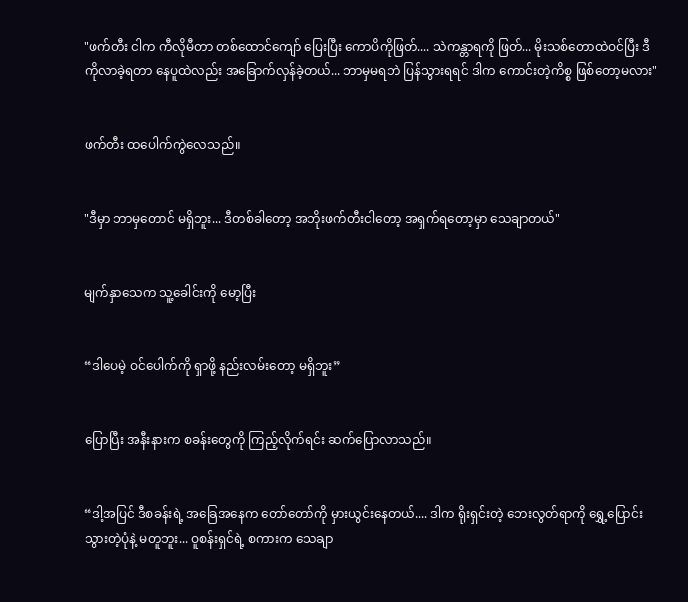"ဖက်တီး ငါက ကီလိုမီတာ တစ်ထောင်ကျော် ပြေးပြီး ကောပိကိုဖြတ်.... သဲကန္တာရကို ဖြတ်... မိုးသစ်တောထဲဝင်ပြီး ဒီကိုလာခဲ့ရတာ နေပူထဲလည်း အခြောက်လှန်ခဲ့တယ်... ဘာမှမရဘဲ ပြန်သွားရရင် ဒါက ကောင်းတဲ့ကိစ္စ ဖြစ်တော့မလား"


ဖက်တီး ထပေါက်ကွဲလေသည်။


"ဒီမှာ ဘာမှတောင် မရှိဘူး... ဒီတစ်ခါတော့ အဘိုးဖက်တီးငါတော့ အရှက်ရတော့မှာ သေချာတယ်"


မျက်နှာသေက သူ့ခေါင်းကို မော့ပြီး


“ဒါပေမဲ့ ဝင်ပေါက်ကို ရှာဖို့ နည်းလမ်းတော့ မရှိဘူး”


ပြောပြီး အနီးနားက စခန်းတွေကို ကြည့်လိုက်ရင်း ဆက်ပြောလာသည်။


“ဒါ့အပြင် ဒီစခန်းရဲ့ အခြေအနေက တော်တော်ကို မှားယွင်းနေတယ်.... ဒါက ရိုးရှင်းတဲ့ ဘေးလွတ်ရာကို ရွှေ့ပြောင်းသွားတဲ့ပုံနဲ့ မတူဘူး... ဝူစန်းရှင်ရဲ့ စကားက သေချာ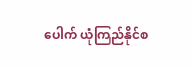ပေါက် ယုံကြည်နိုင်စ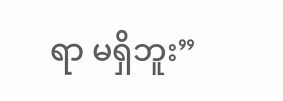ရာ မရှိဘူး”